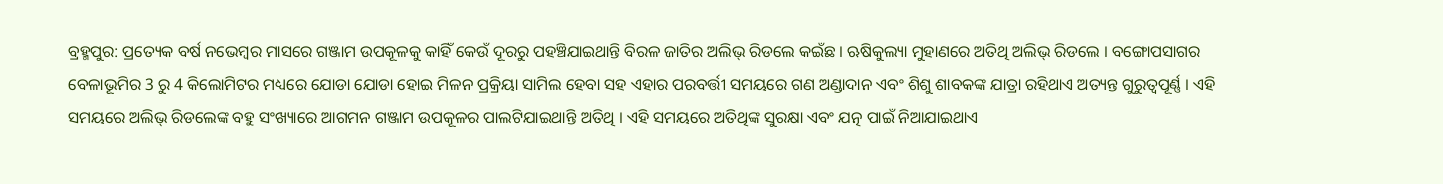ବ୍ରହ୍ମପୁର: ପ୍ରତ୍ୟେକ ବର୍ଷ ନଭେମ୍ବର ମାସରେ ଗଞ୍ଜାମ ଉପକୂଳକୁ କାହିଁ କେଉଁ ଦୂରରୁ ପହଞ୍ଚିଯାଇଥାନ୍ତି ବିରଳ ଜାତିର ଅଲିଭ୍ ରିଡଲେ କଇଁଛ । ଋଷିକୁଲ୍ୟା ମୁହାଣରେ ଅତିଥି ଅଲିଭ୍ ରିଡଲେ । ବଙ୍ଗୋପସାଗର ବେଳାଭୂମିର 3 ରୁ 4 କିଲୋମିଟର ମଧ୍ୟରେ ଯୋଡା ଯୋଡା ହୋଇ ମିଳନ ପ୍ରକ୍ରିୟା ସାମିଲ ହେବା ସହ ଏହାର ପରବର୍ତ୍ତୀ ସମୟରେ ଗଣ ଅଣ୍ଡାଦାନ ଏବଂ ଶିଶୁ ଶାବକଙ୍କ ଯାତ୍ରା ରହିଥାଏ ଅତ୍ୟନ୍ତ ଗୁରୁତ୍ବପୂର୍ଣ୍ଣ । ଏହି ସମୟରେ ଅଲିଭ୍ ରିଡଲେଙ୍କ ବହୁ ସଂଖ୍ୟାରେ ଆଗମନ ଗଞ୍ଜାମ ଉପକୂଳର ପାଲଟିଯାଇଥାନ୍ତି ଅତିଥି । ଏହି ସମୟରେ ଅତିଥିଙ୍କ ସୁରକ୍ଷା ଏବଂ ଯତ୍ନ ପାଇଁ ନିଆଯାଇଥାଏ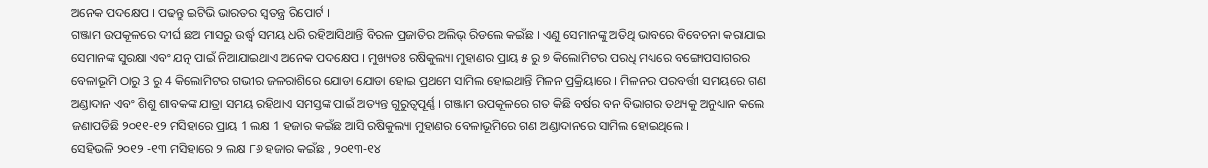ଅନେକ ପଦକ୍ଷେପ । ପଢନ୍ତୁ ଇଟିଭି ଭାରତର ସ୍ବତନ୍ତ୍ର ରିପୋର୍ଟ ।
ଗଞ୍ଜାମ ଉପକୂଳରେ ଦୀର୍ଘ ଛଅ ମାସରୁ ଉର୍ଦ୍ଧ୍ବ ସମୟ ଧରି ରହିଆସିଥାନ୍ତି ବିରଳ ପ୍ରଜାତିର ଅଲିଭ୍ ରିଡଲେ କଇଁଛ । ଏଣୁ ସେମାନଙ୍କୁ ଅତିଥି ଭାବରେ ବିବେଚନା କରାଯାଇ ସେମାନଙ୍କ ସୁରକ୍ଷା ଏବଂ ଯତ୍ନ ପାଇଁ ନିଆଯାଇଥାଏ ଅନେକ ପଦକ୍ଷେପ । ମୁଖ୍ୟତଃ ରଷିକୁଲ୍ୟା ମୁହାଣର ପ୍ରାୟ ୫ ରୁ ୭ କିଲୋମିଟର ପରଧି ମଧ୍ୟରେ ବଙ୍ଗୋପସାଗରର ବେଳାଭୂମି ଠାରୁ 3 ରୁ 4 କିଲୋମିଟର ଗଭୀର ଜଳରାଶିରେ ଯୋଡା ଯୋଡା ହୋଇ ପ୍ରଥମେ ସାମିଲ ହୋଇଥାନ୍ତି ମିଳନ ପ୍ରକ୍ରିୟାରେ । ମିଳନର ପରବର୍ତ୍ତୀ ସମୟରେ ଗଣ ଅଣ୍ଡାଦାନ ଏବଂ ଶିଶୁ ଶାବକଙ୍କ ଯାତ୍ରା ସମୟ ରହିଥାଏ ସମସ୍ତଙ୍କ ପାଇଁ ଅତ୍ୟନ୍ତ ଗୁରୁତ୍ବପୂର୍ଣ୍ଣ । ଗଞ୍ଜାମ ଉପକୂଳରେ ଗତ କିଛି ବର୍ଷର ବନ ବିଭାଗର ତଥ୍ୟକୁ ଅନୁଧ୍ୟାନ କଲେ ଜଣାପଡିଛି ୨୦୧୧-୧୨ ମସିହାରେ ପ୍ରାୟ 1 ଲକ୍ଷ 1 ହଜାର କଇଁଛ ଆସି ରଷିକୁଲ୍ୟା ମୁହାଣର ବେଳାଭୂମିରେ ଗଣ ଅଣ୍ଡାଦାନରେ ସାମିଲ ହୋଇଥିଲେ ।
ସେହିଭଳି ୨୦୧୨ -୧୩ ମସିହାରେ ୨ ଲକ୍ଷ ୮୬ ହଜାର କଇଁଛ , ୨୦୧୩-୧୪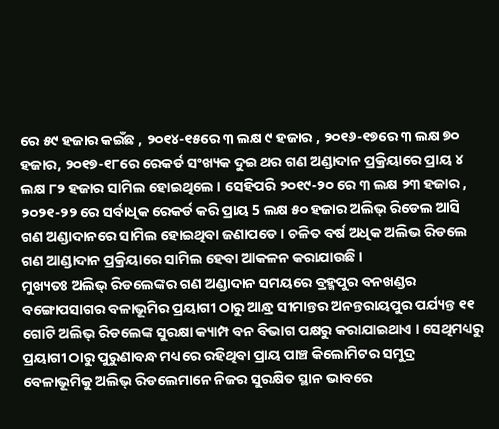ରେ ୫୯ ହଜାର କଇଁଛ , ୨୦୧୪-୧୫ରେ ୩ ଲକ୍ଷ ୯ ହଜାର , ୨୦୧୬-୧୭ରେ ୩ ଲକ୍ଷ ୭୦ ହଜାର, ୨୦୧୭-୧୮ରେ ରେକର୍ଡ ସଂଖ୍ୟକ ଦୁଇ ଥର ଗଣ ଅଣ୍ଡାଦାନ ପ୍ରକ୍ରିୟାରେ ପ୍ରାୟ ୪ ଲକ୍ଷ ୮୨ ହଜାର ସାମିଲ ହୋଇଥିଲେ । ସେହିପରି ୨୦୧୯-୨୦ ରେ ୩ ଲକ୍ଷ ୨୩ ହଜାର , ୨୦୨୧-୨୨ ରେ ସର୍ବାଧିକ ରେକର୍ଡ କରି ପ୍ରାୟ 5 ଲକ୍ଷ ୫୦ ହଜାର ଅଲିଭ୍ ରିଡେଲ ଆସି ଗଣ ଅଣ୍ଡାଦାନରେ ସାମିଲ ହୋଇଥିବା ଜଣାପଡେ । ଚଳିତ ବର୍ଷ ଅଧିକ ଅଲିଭ ରିଡଲେ ଗଣ ଆଣ୍ଡାଦାନ ପ୍ରକ୍ରିୟାରେ ସାମିଲ ହେବା ଆକଳନ କରାଯାଉଛି ।
ମୁଖ୍ୟତଃ ଅଲିଭ୍ ରିଡଲେଙ୍କର ଗଣ ଅଣ୍ଡାଦାନ ସମୟରେ ବ୍ରହ୍ମପୁର ବନଖଣ୍ଡର ବଙ୍ଗୋପସାଗର ବଳାଭୂମିର ପ୍ରୟାଗୀ ଠାରୁ ଆନ୍ଧ୍ର ସୀମାନ୍ତର ଅନନ୍ତରାୟପୁର ପର୍ଯ୍ୟନ୍ତ ୧୧ ଗୋଟି ଅଲିଭ୍ ରିଡଲେଙ୍କ ସୁରକ୍ଷା କ୍ୟାମ୍ପ ବନ ବିଭାଗ ପକ୍ଷରୁ କରାଯାଇଥାଏ । ସେଥିମଧ୍ୟରୁ ପ୍ରୟାଗୀ ଠାରୁ ପୁରୁଣାବନ୍ଧ ମଧ୍ୟରେ ରହିଥିବା ପ୍ରାୟ ପାଞ୍ଚ କିଲୋମିଟର ସମୁଦ୍ର ବେଳାଭୂମିକୁ ଅଲିଭ୍ ରିଡଲେମାନେ ନିଜର ସୁରକ୍ଷିତ ସ୍ଥାନ ଭାବରେ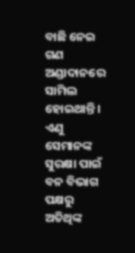ବାଛି ନେଇ ଗଣ ଅଣ୍ଡାଦାନରେ ସାମିଲ ହୋଇଥାନ୍ତି । ଏଣୁ ସେମାନଙ୍କ ସୁରକ୍ଷା ପାଇଁ ବନ ବିଭାଗ ପକ୍ଷରୁ ଅତିଥିଙ୍କ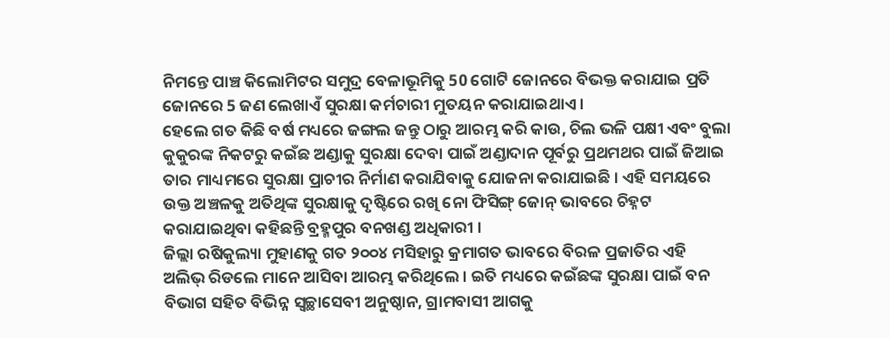ନିମନ୍ତେ ପାଞ୍ଚ କିଲୋମିଟର ସମୁଦ୍ର ବେଳାଭୂମିକୁ 50 ଗୋଟି ଜୋନରେ ବିଭକ୍ତ କରାଯାଇ ପ୍ରତି ଜୋନରେ 5 ଜଣ ଲେଖାଏଁ ସୁରକ୍ଷା କର୍ମଚାରୀ ମୁତୟନ କରାଯାଇଥାଏ ।
ହେଲେ ଗତ କିଛି ବର୍ଷ ମଧ୍ୟରେ ଜଙ୍ଗଲ ଜନ୍ତୁ ଠାରୁ ଆରମ୍ଭ କରି କାଉ, ଚିଲ ଭଳି ପକ୍ଷୀ ଏବଂ ବୁଲା କୁକୁରଙ୍କ ନିକଟରୁ କଇଁଛ ଅଣ୍ଡାକୁ ସୁରକ୍ଷା ଦେବା ପାଇଁ ଅଣ୍ଡାଦାନ ପୂର୍ବରୁ ପ୍ରଥମଥର ପାଇଁ ଜିଆଇ ତାର ମାଧ୍ୟମରେ ସୁରକ୍ଷା ପ୍ରାଚୀର ନିର୍ମାଣ କରାଯିବାକୁ ଯୋଜନା କରାଯାଇଛି । ଏହି ସମୟରେ ଉକ୍ତ ଅଞ୍ଚଳକୁ ଅତିଥିଙ୍କ ସୁରକ୍ଷାକୁ ଦୃଷ୍ଟିରେ ରଖି ନୋ ଫିସିଙ୍ଗ୍ ଜୋନ୍ ଭାବରେ ଚିହ୍ନଟ କରାଯାଇଥିବା କହିଛନ୍ତି ବ୍ରହ୍ମପୁର ବନଖଣ୍ଡ ଅଧିକାରୀ ।
ଜିଲ୍ଲା ରଷିକୁଲ୍ୟା ମୁହାଣକୁ ଗତ ୨୦୦୪ ମସିହାରୁ କ୍ରମାଗତ ଭାବରେ ବିରଳ ପ୍ରଜାତିର ଏହି ଅଲିଭ୍ ରିଡଲେ ମାନେ ଆସିବା ଆରମ୍ଭ କରିଥିଲେ । ଇତି ମଧ୍ୟରେ କଇଁଛଙ୍କ ସୁରକ୍ଷା ପାଇଁ ବନ ବିଭାଗ ସହିତ ବିଭିନ୍ନ ସ୍ବଚ୍ଛାସେବୀ ଅନୁଷ୍ଠାନ, ଗ୍ରାମବାସୀ ଆଗକୁ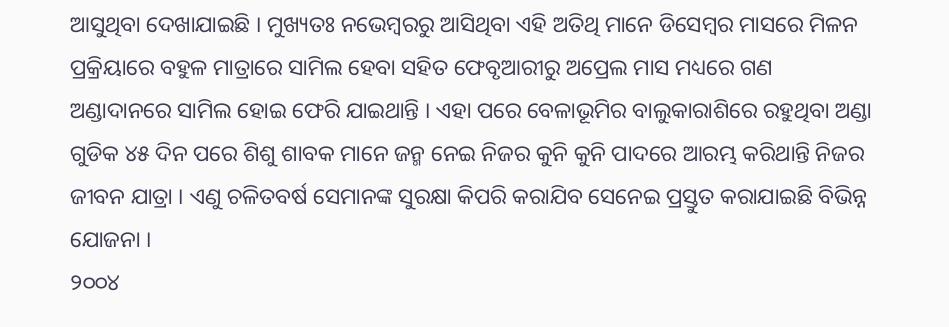ଆସୁଥିବା ଦେଖାଯାଇଛି । ମୁଖ୍ୟତଃ ନଭେମ୍ବରରୁ ଆସିଥିବା ଏହି ଅତିଥି ମାନେ ଡିସେମ୍ବର ମାସରେ ମିଳନ ପ୍ରକ୍ରିୟାରେ ବହୁଳ ମାତ୍ରାରେ ସାମିଲ ହେବା ସହିତ ଫେବୃଆରୀରୁ ଅପ୍ରେଲ ମାସ ମଧ୍ୟରେ ଗଣ ଅଣ୍ଡାଦାନରେ ସାମିଲ ହୋଇ ଫେରି ଯାଇଥାନ୍ତି । ଏହା ପରେ ବେଳାଭୂମିର ବାଲୁକାରାଶିରେ ରହୁଥିବା ଅଣ୍ଡା ଗୁଡିକ ୪୫ ଦିନ ପରେ ଶିଶୁ ଶାବକ ମାନେ ଜନ୍ମ ନେଇ ନିଜର କୁନି କୁନି ପାଦରେ ଆରମ୍ଭ କରିଥାନ୍ତି ନିଜର ଜୀବନ ଯାତ୍ରା । ଏଣୁ ଚଳିତବର୍ଷ ସେମାନଙ୍କ ସୁରକ୍ଷା କିପରି କରାଯିବ ସେନେଇ ପ୍ରସ୍ତୁତ କରାଯାଇଛି ବିଭିନ୍ନ ଯୋଜନା ।
୨୦୦୪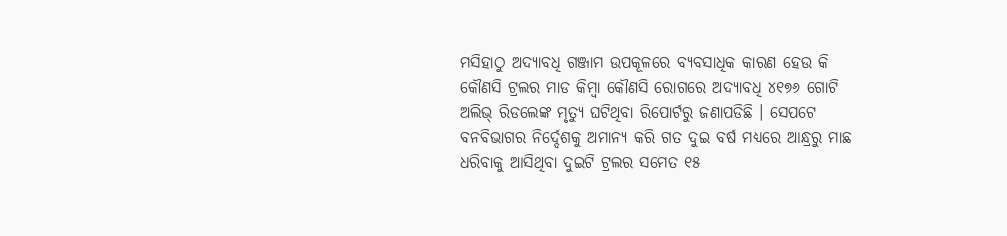ମସିହାଠୁ ଅଦ୍ୟାବଧି ଗଞ୍ଜାମ ଉପକୂଳରେ ବ୍ୟବସାଧିକ କାରଣ ହେଉ କି କୌଣସି ଟ୍ରଲର ମାଡ କିମ୍ବା କୌଣସି ରୋଗରେ ଅଦ୍ୟାବଧି ୪୧୭୬ ଗୋଟି ଅଲିଭ୍ ରିଡଲେଙ୍କ ମୃତ୍ୟୁ ଘଟିଥିବା ରିପୋର୍ଟରୁ ଜଣାପଡିଛି । ସେପଟେ ବନବିଭାଗର ନିର୍ଦ୍ଦେଶକୁ ଅମାନ୍ୟ କରି ଗତ ଦୁଇ ବର୍ଷ ମଧ୍ୟରେ ଆନ୍ଧ୍ରରୁ ମାଛ ଧରିବାକୁ ଆସିଥିବା ଦୁଇଟି ଟ୍ରଲର ସମେତ ୧୫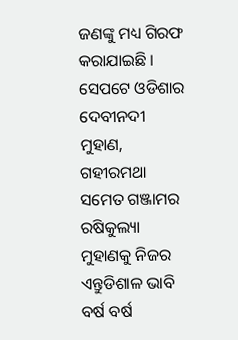ଜଣଙ୍କୁ ମଧ୍ୟ ଗିରଫ କରାଯାଇଛି । ସେପଟେ ଓଡିଶାର ଦେବୀନଦୀ ମୁହାଣ, ଗହୀରମଥା ସମେତ ଗଞ୍ଜାମର ରଷିକୁଲ୍ୟା ମୁହାଣକୁ ନିଜର ଏନ୍ତୁଡିଶାଳ ଭାବି ବର୍ଷ ବର୍ଷ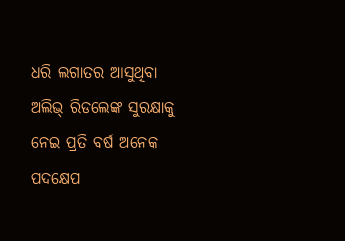ଧରି ଲଗାତର ଆସୁଥିବା ଅଲିଭ୍ ରିଡଲେଙ୍କ ସୁରକ୍ଷାକୁ ନେଇ ପ୍ରତି ବର୍ଷ ଅନେକ ପଦକ୍ଷେପ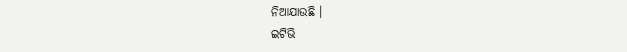ନିଆଯାଉଛି ।
ଇଟିଭି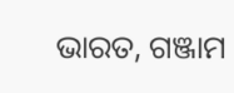ଭାରତ, ଗଞ୍ଜାମ